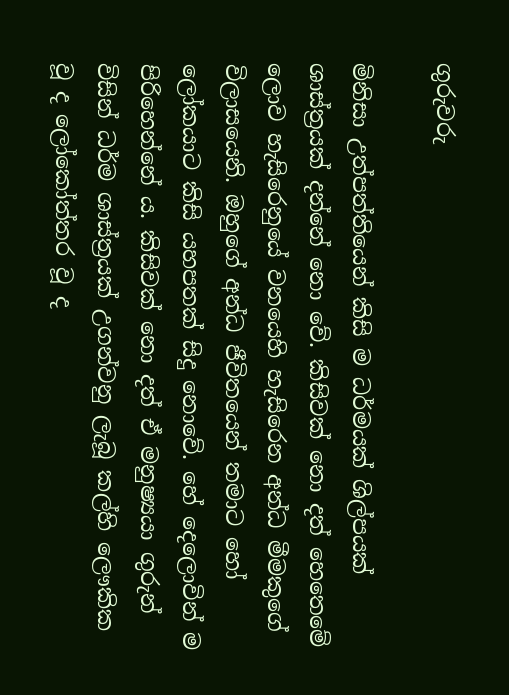ගුරුවරු

මිනිසා උත්පත්තියෙන් කිසි ම ධර්මයක් ශිල්පයක් ශාස්ත්‍ර‍යක් දන්නේ නො වේ. කිසිවක් නො දත් හෙතෙමේ ලොව හැසිරෙනුයේ වනයෙහි හැසිරෙන අන්ධ මීමකුගේ විලාසයෙනි. ඔහුගේ අන්ධ ජීවිතයෙන් තමාට හෝ ලෝකයාට කිසි යහපතක් සිදු නොවේ. හේ දෙලොවින් ම පිරිහෙන්නේ ය. කිසිවක් නො දත් ඒ මනුෂ්‍යයා ගුරුන් විසින් ධර්ම ශාස්ත්‍ර‍යක් උගන්වනු ලැබූ කල්හි ලෞකික වූ ද ලෝකෝත්තර වූ ද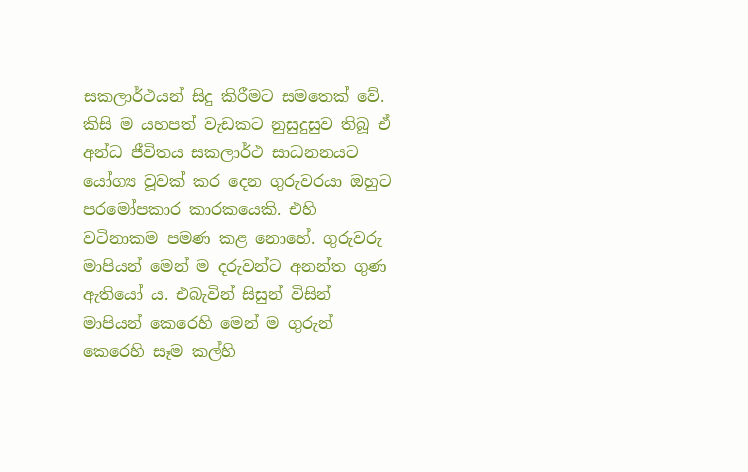සකලාර්ථයන් සිදු කිරීමට සමතෙක් වේ. කිසි ම යහපත් වැඩකට නුසුදුසුව තිබූ ඒ අන්ධ ජීවිතය සකලාර්ථ සාධනනයට යෝග්‍ය වූවක් කර දෙන ගුරුවරයා ඔහුට පරමෝපකාර කාරකයෙකි. එහි වටිනාකම පමණ කළ නොහේ. ගුරුවරු මාපියන් මෙන් ම දරුවන්ට අනන්ත ගුණ ඇතියෝ ය. එබැවින් සිසුන් විසින් මාපියන් කෙරෙහි මෙන් ම ගුරුන් කෙරෙහි සෑම කල්හි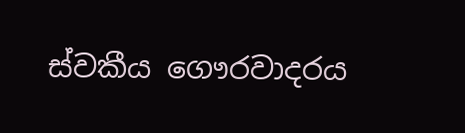ස්වකීය ගෞරවාදරය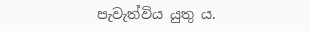පැවැත්විය යුතු ය.